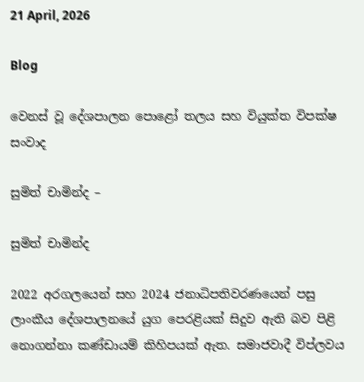21 April, 2026

Blog

වෙනස් වූ දේශපාලන පොළෝ තලය සහ වියුක්ත විපක්ෂ සංවාද

සුමිත් චාමින්ද –

සුමිත් චාමින්ද

2022 අරගලයෙන් සහ 2024 ජනාධිපතිවරණයෙන් පසු ලාංකීය දේශපාලනයේ යුග පෙරළියක් සිදුව ඇති බව පිළි නොගන්නා කණ්ඩායම් කිහිපයක් ඇත. සමාජවාදී විප්ලවය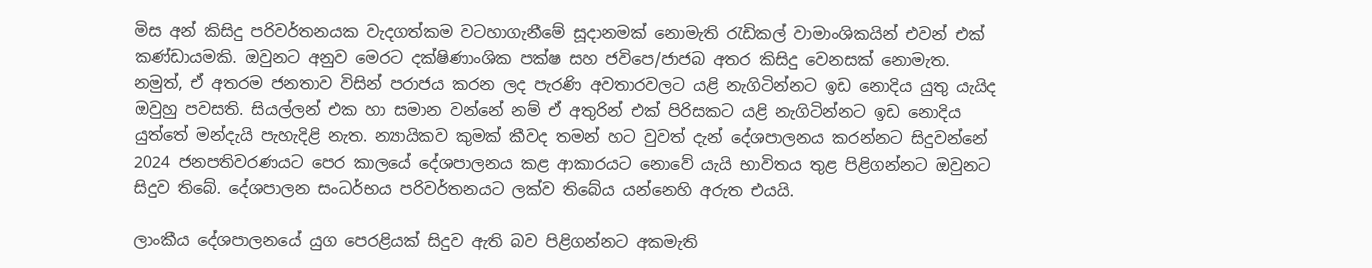මිස අන් කිසිදු පරිවර්තනයක වැදගත්කම වටහාගැනීමේ සූදානමක් නොමැති රැඩිකල් වාමාංශිකයින් එවන් එක් කණ්ඩායමකි. ඔවුනට අනුව මෙරට දක්ෂිණාංශික පක්ෂ සහ ජවිපෙ/ජාජබ අතර කිසිදු වෙනසක් නොමැත. නමුත්, ඒ අතරම ජනතාව විසින් පරාජය කරන ලද පැරණි අවතාරවලට යළි නැගිටින්නට ඉඩ නොදිය යුතු යැයිද ඔවුහු පවසති. සියල්ලන් එක හා සමාන වන්නේ නම් ඒ අතුරින් එක් පිරිසකට යළි නැගිටින්නට ඉඩ නොදිය යුත්තේ මන්දැයි පැහැදිළි නැත. න්‍යායිකව කුමක් කීවද තමන් හට වුවත් දැන් දේශපාලනය කරන්නට සිදුවන්නේ 2024 ජනපතිවරණයට පෙර කාලයේ දේශපාලනය කළ ආකාරයට නොවේ යැයි භාවිතය තුළ පිළිගන්නට ඔවුනට සිදුව තිබේ. දේශපාලන සංධර්භය පරිවර්තනයට ලක්ව තිබේය යන්නෙහි අරුත එයයි.

ලාංකීය දේශපාලනයේ යුග පෙරළියක් සිදුව ඇති බව පිළිගන්නට අකමැති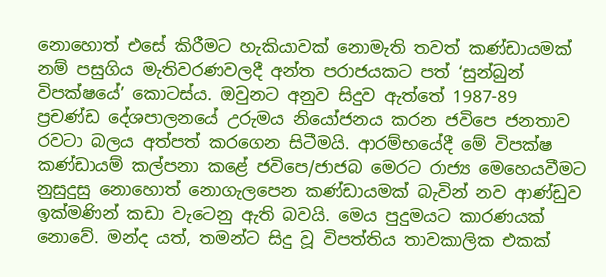නොහොත් එසේ කිරීමට හැකියාවක් නොමැති තවත් කණ්ඩායමක් නම් පසුගිය මැතිවරණවලදී අන්ත පරාජයකට පත් ‘සුන්බුන් විපක්ෂයේ’ කොටස්ය. ඔවුනට අනුව සිදුව ඇත්තේ 1987-89 ප්‍රචණ්ඩ දේශපාලනයේ උරුමය නියෝජනය කරන ජවිපෙ ජනතාව රවටා බලය අත්පත් කරගෙන සිටීමයි. ආරම්භයේදී මේ විපක්ෂ කණ්ඩායම් කල්පනා කළේ ජවිපෙ/ජාජබ මෙරට රාජ්‍ය මෙහෙයවීමට නුසුදුසු නොහොත් නොගැලපෙන කණ්ඩායමක් බැවින් නව ආණ්ඩුව ඉක්මණින් කඩා වැටෙනු ඇති බවයි. මෙය පුදුමයට කාරණයක් නොවේ. මන්ද යත්, තමන්ට සිදු වූ විපත්තිය තාවකාලික එකක්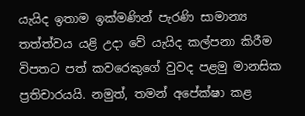යැයිද ඉතාම ඉක්මණින් පැරණි සාමාන්‍ය තත්ත්වය යළි උදා වේ යැයිද කල්පනා කිරීම විපතට පත් කවරෙකුගේ වුවද පළමු මානසික ප්‍රතිචාරයයි. නමුත්, තමන් අපේක්ෂා කළ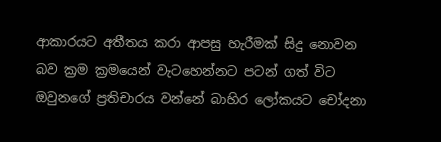ආකාරයට අතීතය කරා ආපසු හැරීමක් සිදු නොවන බව ක්‍රම ක්‍රමයෙන් වැටහෙන්නට පටන් ගත් විට ඔවුනගේ ප්‍රතිචාරය වන්නේ බාහිර ලෝකයට චෝදනා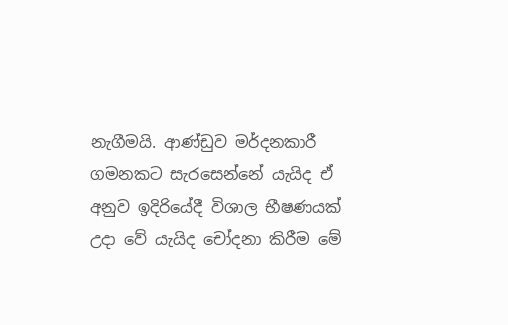නැගීමයි. ආණ්ඩුව මර්දනකාරී ගමනකට සැරසෙන්නේ යැයිද ඒ අනුව ඉදිරියේදී විශාල භීෂණයක් උදා වේ යැයිද චෝදනා කිරීම මේ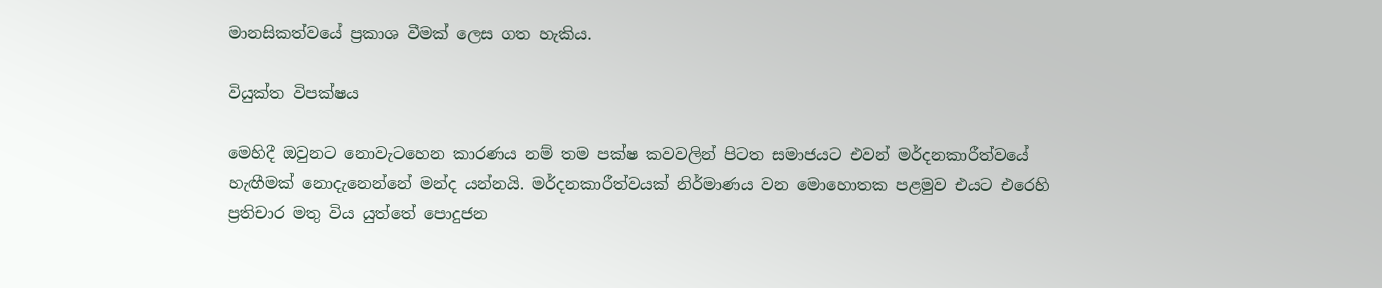මානසිකත්වයේ ප්‍රකාශ වීමක් ලෙස ගත හැකිය.

වියුක්ත විපක්ෂය

මෙහිදී ඔවුනට නොවැටහෙන කාරණය නම් තම පක්ෂ කවවලින් පිටත සමාජයට එවන් මර්දනකාරීත්වයේ හැඟීමක් නොදැනෙන්නේ මන්ද යන්නයි. මර්දනකාරීත්වයක් නිර්මාණය වන මොහොතක පළමුව එයට එරෙහි ප්‍රතිචාර මතු විය යුත්තේ පොදුජන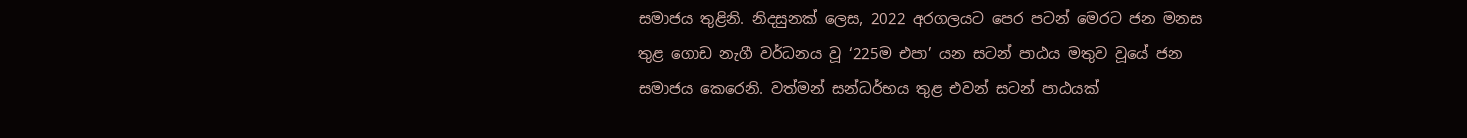සමාජය තුළිනි. නිදසුනක් ලෙස, 2022 අරගලයට පෙර පටන් මෙරට ජන මනස තුළ ගොඩ නැගී වර්ධනය වූ ‘225ම එපා’ යන සටන් පාඨය මතුව වූයේ ජන සමාජය කෙරෙනි. වත්මන් සන්ධර්භය තුළ එවන් සටන් පාඨයක්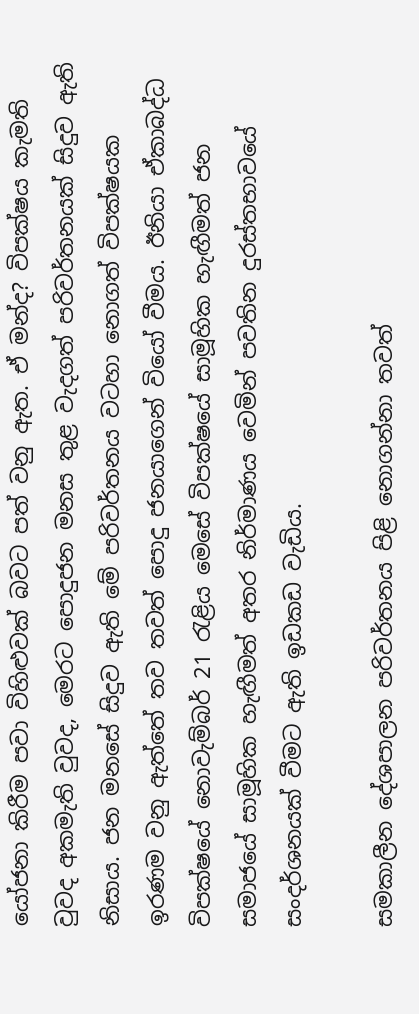යෝජනා කිරීම පවා විහිළුවක් බවට පත් වනු ඇත. ඒ මන්ද? විපක්ෂය කැමති වුවද අකමැති වුවද, මෙරට පොදුජන මනස තුළ වැදගත් පරිවර්තනයක් සිදුව ඇති නිසාය. ජන මනසේ සිදුව ඇති මේ පරිවර්තනය වටහා නොගත් විපක්ෂයක ඉරණම වනු ඇත්තේ තව තවත් පොදු ජනයාගෙන් වියෝ වීමය. ඊනියා ඒකාබද්ධ විපක්ෂයේ නොවැම්බර් 21 රැළිය මෙසේ විපක්ෂයේ සාමූහික හැඟීමත් ජන සමාජයේ සාමූහික හැඟීමත් අතර නිර්මාණය වෙමින් පවතින දුරස්තභාවයේ සංදර්ශනයක් වීමට ඇති ඉඩකඩ වැඩිය.

සමකාලීන දේශපාලන පරිවර්තනය පිළි නොගන්නා තවත්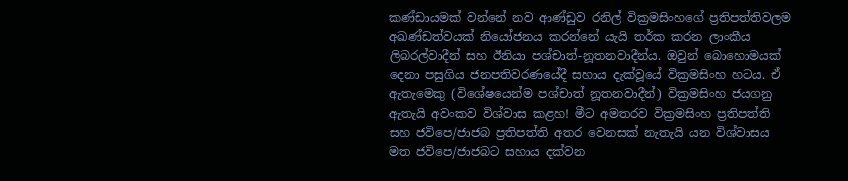කණ්ඩායමක් වන්නේ නව ආණ්ඩුව රනිල් වික්‍රමසිංහගේ ප්‍රතිපත්තිවලම අඛණ්ඩත්වයක් නියෝජනය කරන්නේ යැයි තර්ක කරන ලාංකීය ලිබරල්වාදීන් සහ ඊනියා පශ්චාත්-නූතනවාදීන්ය. ඔවුන් බොහොමයක් දෙනා පසුගිය ජනපතිවරණයේදී සහාය දැක්වූයේ වික්‍රමසිංහ හටය. ඒ ඇතැමෙකු (විශේෂයෙන්ම පශ්චාත් නූතනවාදීන්) වික්‍රමසිංහ ජයගනු ඇතැයි අවංකව විශ්වාස කළහ! මීට අමතරව වික්‍රමසිංහ ප්‍රතිපත්ති සහ ජවිපෙ/ජාජබ ප්‍රතිපත්ති අතර වෙනසක් නැතැයි යන විශ්වාසය මත ජවිපෙ/ජාජබට සහාය දක්වන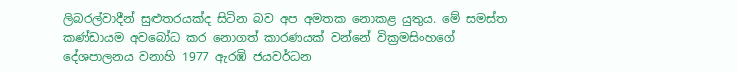ලිබරල්වාදීන් සුළුතරයක්ද සිටින බව අප අමතක නොකළ යුතුය. මේ සමස්ත කණ්ඩායම අවබෝධ කර නොගත් කාරණයක් වන්නේ වික්‍රමසිංහගේ දේශපාලනය වනාහි 1977 ඇරඹි ජයවර්ධන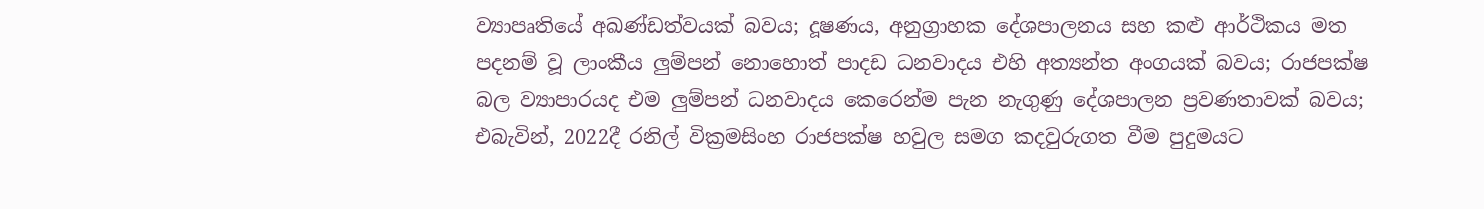ව්‍යාපෘතියේ අඛණ්ඩත්වයක් බවය; දූෂණය, අනුග්‍රාහක දේශපාලනය සහ කළු ආර්ථිකය මත පදනම් වූ ලාංකීය ලුම්පන් නොහොත් පාදඩ ධනවාදය එහි අත්‍යන්ත අංගයක් බවය; රාජපක්ෂ බල ව්‍යාපාරයද එම ලුම්පන් ධනවාදය කෙරෙන්ම පැන නැගුණු දේශපාලන ප්‍රවණතාවක් බවය; එබැවින්, 2022දී රනිල් වික්‍රමසිංහ රාජපක්ෂ හවුල සමග කදවුරුගත වීම පුදුමයට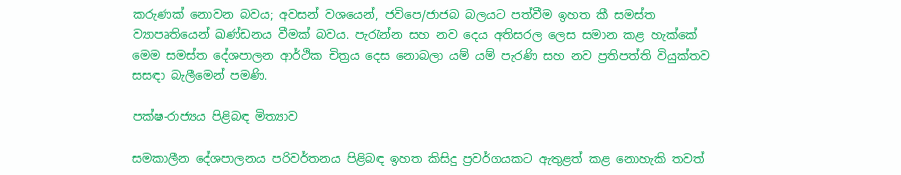කරුණක් නොවන බවය; අවසන් වශයෙන්, ජවිපෙ/ජාජබ බලයට පත්වීම ඉහත කී සමස්ත ව්‍යාපෘතියෙන් ඛණ්ඩනය වීමක් බවය. පැරැන්න සහ නව දෙය අතිසරල ලෙස සමාන කළ හැක්කේ මෙම සමස්ත දේශපාලන ආර්ථික චිත්‍රය දෙස නොබලා යම් යම් පැරණි සහ නව ප්‍රතිපත්ති වියුක්තව සසඳා බැලීමෙන් පමණි.

පක්ෂ-රාජ්‍යය පිළිබඳ මිත්‍යාව

සමකාලීන දේශපාලනය පරිවර්තනය පිළිබඳ ඉහත කිසිදු ප්‍රවර්ගයකට ඇතුළත් කළ නොහැකි තවත්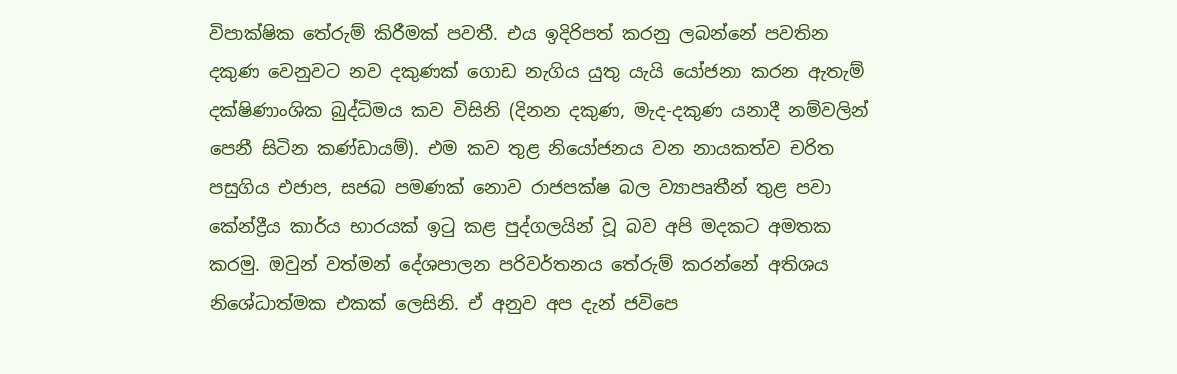විපාක්ෂික තේරුම් කිරීමක් පවතී. එය ඉදිරිපත් කරනු ලබන්නේ පවතින දකුණ වෙනුවට නව දකුණක් ගොඩ නැගිය යුතු යැයි යෝජනා කරන ඇතැම් දක්ෂිණාංශික බුද්ධිමය කව විසිනි (දිනන දකුණ, මැද-දකුණ යනාදී නම්වලින් පෙනී සිටින කණ්ඩායම්). එම කව තුළ නියෝජනය වන නායකත්ව චරිත පසුගිය එජාප, සජබ පමණක් නොව රාජපක්ෂ බල ව්‍යාපෘතීන් තුළ පවා කේන්ද්‍රීය කාර්ය භාරයක් ඉටු කළ පුද්ගලයින් වූ බව අපි මදකට අමතක කරමු. ඔවුන් වත්මන් දේශපාලන පරිවර්තනය තේරුම් කරන්නේ අතිශය නිශේධාත්මක එකක් ලෙසිනි. ඒ අනුව අප දැන් ජවිපෙ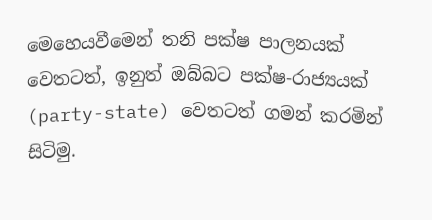මෙහෙයවීමෙන් තනි පක්ෂ පාලනයක් වෙතටත්, ඉනුත් ඔබ්බට පක්ෂ-රාජ්‍යයක් (party-state) වෙතටත් ගමන් කරමින් සිටිමු.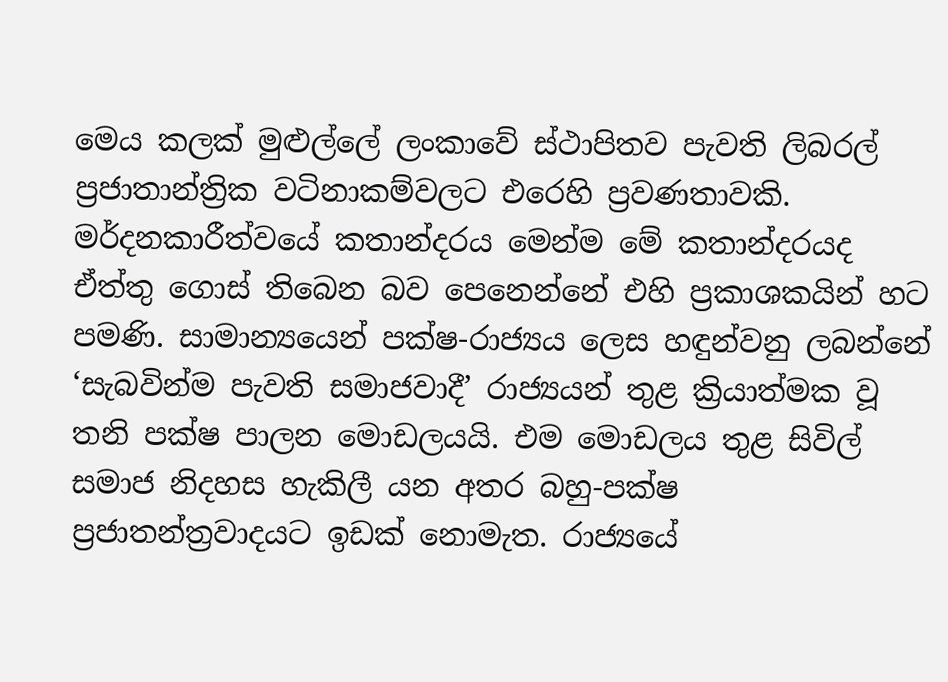මෙය කලක් මුළුල්ලේ ලංකාවේ ස්ථාපිතව පැවති ලිබරල් ප්‍රජාතාන්ත්‍රික වටිනාකම්වලට එරෙහි ප්‍රවණතාවකි. මර්දනකාරීත්වයේ කතාන්දරය මෙන්ම මේ කතාන්දරයද ඒත්තු ගොස් තිබෙන බව පෙනෙන්නේ එහි ප්‍රකාශකයින් හට පමණි. සාමාන්‍යයෙන් පක්ෂ-රාජ්‍යය ලෙස හඳුන්වනු ලබන්නේ ‘සැබවින්ම පැවති සමාජවාදී’ රාජ්‍යයන් තුළ ක්‍රියාත්මක වූ තනි පක්ෂ පාලන මොඩලයයි. එම මොඩලය තුළ සිවිල් සමාජ නිදහස හැකිලී යන අතර බහු-පක්ෂ ප්‍රජාතන්ත්‍රවාදයට ඉඩක් නොමැත. රාජ්‍යයේ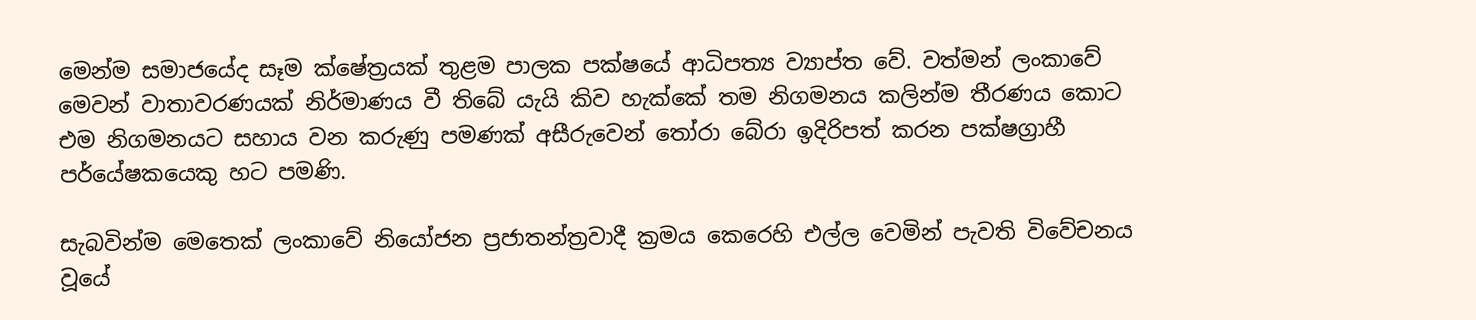මෙන්ම සමාජයේද සෑම ක්ෂේත්‍රයක් තුළම පාලක පක්ෂයේ ආධිපත්‍ය ව්‍යාප්ත වේ. වත්මන් ලංකාවේ මෙවන් වාතාවරණයක් නිර්මාණය වී තිබේ යැයි කිව හැක්කේ තම නිගමනය කලින්ම තීරණය කොට එම නිගමනයට සහාය වන කරුණු පමණක් අසීරුවෙන් තෝරා බේරා ඉදිරිපත් කරන පක්ෂග්‍රාහී පර්යේෂකයෙකු හට පමණි.

සැබවින්ම මෙතෙක් ලංකාවේ නියෝජන ප්‍රජාතන්ත්‍රවාදී ක්‍රමය කෙරෙහි එල්ල වෙමින් පැවති විවේචනය වූයේ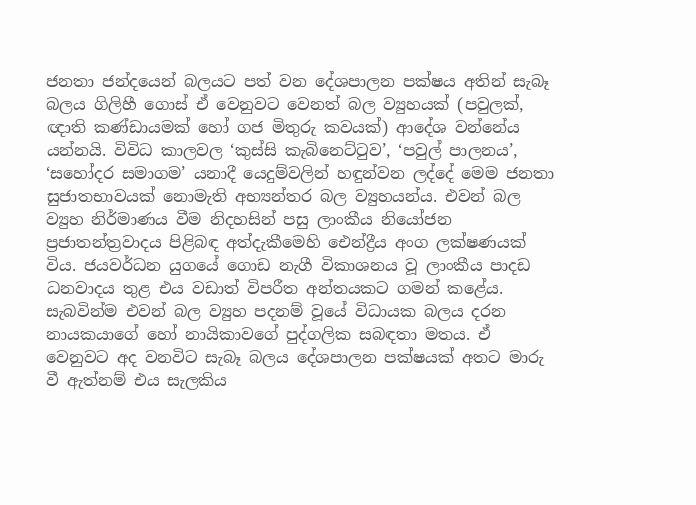ජනතා ජන්දයෙන් බලයට පත් වන දේශපාලන පක්ෂය අතින් සැබෑ බලය ගිලිහී ගොස් ඒ වෙනුවට වෙනත් බල ව්‍යුහයක් (පවුලක්, ඥාති කණ්ඩායමක් හෝ ගජ මිතුරු කවයක්) ආදේශ වන්නේය යන්නයි. විවිධ කාලවල ‘කුස්සි කැබිනෙට්ටුව’, ‘පවුල් පාලනය’, ‘සහෝදර සමාගම’ යනාදී යෙදුම්වලින් හඳුන්වන ලද්දේ මෙම ජනතා සුජාතභාවයක් නොමැති අභ්‍යන්තර බල ව්‍යුහයන්ය. එවන් බල ව්‍යුහ නිර්මාණය වීම නිදහසින් පසු ලාංකීය නියෝජන ප්‍රජාතන්ත්‍රවාදය පිළිබඳ අත්දැකීමෙහි ඓන්ද්‍රීය අංග ලක්ෂණයක් විය. ජයවර්ධන යුගයේ ගොඩ නැගී විකාශනය වූ ලාංකීය පාදඩ ධනවාදය තුළ එය වඩාත් විපරීත අන්තයකට ගමන් කළේය. සැබවින්ම එවන් බල ව්‍යුහ පදනම් වූයේ විධායක බලය දරන නායකයාගේ හෝ නායිකාවගේ පුද්ගලික සබඳතා මතය. ඒ වෙනුවට අද වනවිට සැබෑ බලය දේශපාලන පක්ෂයක් අතට මාරු වී ඇත්නම් එය සැලකිය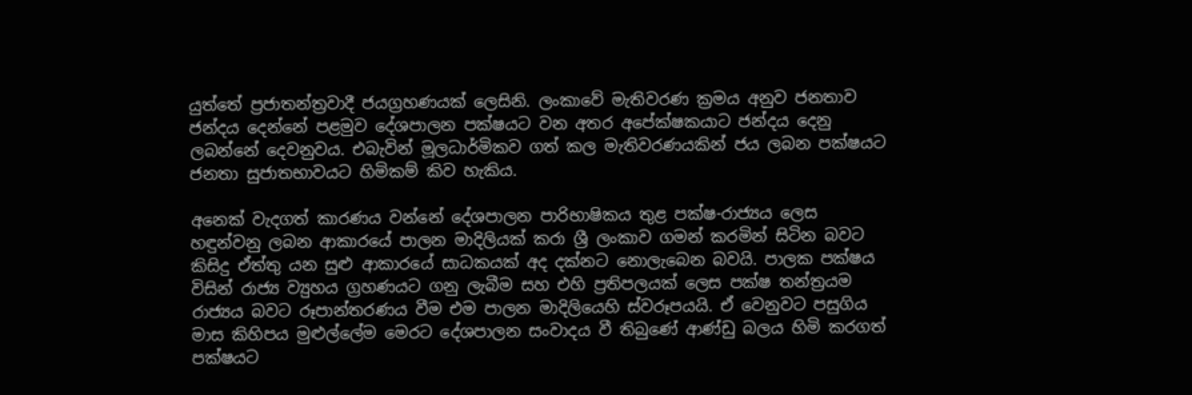යුත්තේ ප්‍රජාතන්ත්‍රවාදී ජයග්‍රහණයක් ලෙසිනි. ලංකාවේ මැතිවරණ ක්‍රමය අනුව ජනතාව ජන්දය දෙන්නේ පළමුව දේශපාලන පක්ෂයට වන අතර අපේක්ෂකයාට ජන්දය දෙනු ලබන්නේ දෙවනුවය. එබැවින් මූලධාර්මිකව ගත් කල මැතිවරණයකින් ජය ලබන පක්ෂයට ජනතා සුජාතභාවයට හිමිකම් කිව හැකිය.

අනෙක් වැදගත් කාරණය වන්නේ දේශපාලන පාරිභාෂිකය තුළ පක්ෂ-රාජ්‍යය ලෙස හඳුන්වනු ලබන ආකාරයේ පාලන මාදිලියක් කරා ශ්‍රී ලංකාව ගමන් කරමින් සිටින බවට කිසිදු ඒත්තු යන සුළු ආකාරයේ සාධකයක් අද දක්නට නොලැබෙන බවයි. පාලක පක්ෂය විසින් රාජ්‍ය ව්‍යුහය ග්‍රහණයට ගනු ලැබීම සහ එහි ප්‍රතිපලයක් ලෙස පක්ෂ තන්ත්‍රයම රාජ්‍යය බවට රූපාන්තරණය වීම එම පාලන මාදිලියෙහි ස්වරූපයයි. ඒ වෙනුවට පසුගිය මාස කිහිපය මුළුල්ලේම මෙරට දේශපාලන සංවාදය වී තිබුණේ ආණ්ඩු බලය හිමි කරගත් පක්ෂයට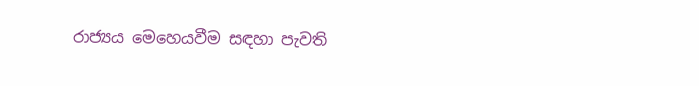රාජ්‍යය මෙහෙයවීම සඳහා පැවති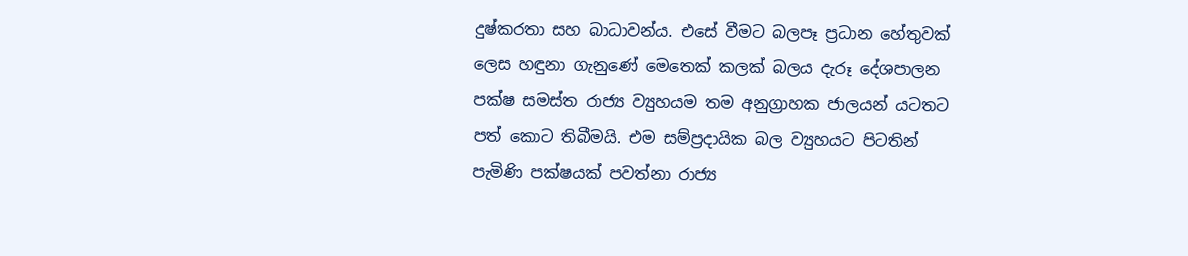දුෂ්කරතා සහ බාධාවන්ය. එසේ වීමට බලපෑ ප්‍රධාන හේතුවක් ලෙස හඳුනා ගැනුණේ මෙතෙක් කලක් බලය දැරූ දේශපාලන පක්ෂ සමස්ත රාජ්‍ය ව්‍යුහයම තම අනුග්‍රාහක ජාලයන් යටතට පත් කොට තිබීමයි. එම සම්ප්‍රදායික බල ව්‍යුහයට පිටතින් පැමිණි පක්ෂයක් පවත්නා රාජ්‍ය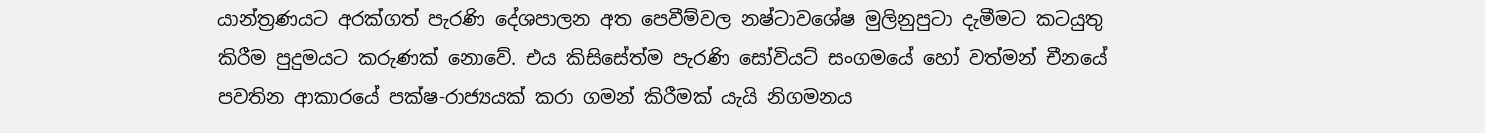යාන්ත්‍රණයට අරක්ගත් පැරණි දේශපාලන අත පෙවීම්වල නෂ්ටාවශේෂ මුලිනුපුටා දැමීමට කටයුතු කිරීම පුදුමයට කරුණක් නොවේ. එය කිසිසේත්ම පැරණි සෝවියට් සංගමයේ හෝ වත්මන් චීනයේ පවතින ආකාරයේ පක්ෂ-රාජ්‍යයක් කරා ගමන් කිරීමක් යැයි නිගමනය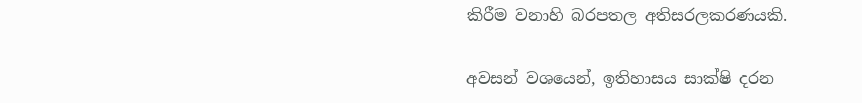කිරීම වනාහි බරපතල අතිසරලකරණයකි.

අවසන් වශයෙන්, ඉතිහාසය සාක්ෂි දරන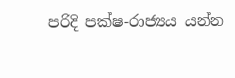පරිදි පක්ෂ-රාජ්‍යය යන්න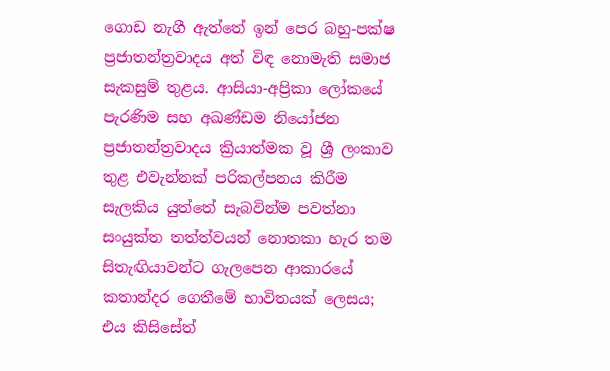ගොඩ නැගී ඇත්තේ ඉන් පෙර බහු-පක්ෂ ප්‍රජාතන්ත්‍රවාදය අත් විඳ නොමැති සමාජ සැකසුම් තුළය. ආසියා-අප්‍රිකා ලෝකයේ පැරණිම සහ අඛණ්ඩම නියෝජන ප්‍රජාතන්ත්‍රවාදය ක්‍රියාත්මක වූ ශ්‍රී ලංකාව තුළ එවැන්නක් පරිකල්පනය කිරීම සැලකිය යුත්තේ සැබවින්ම පවත්නා සංයුක්ත තත්ත්වයන් නොතකා හැර තම සිතැඟියාවන්ට ගැලපෙන ආකාරයේ කතාන්දර ගෙතීමේ භාවිතයක් ලෙසය; එය කිසිසේත්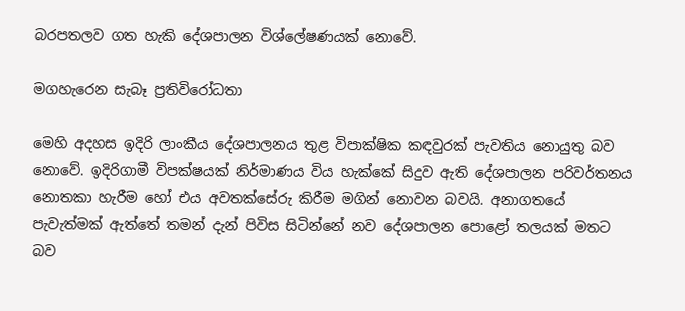බරපතලව ගත හැකි දේශපාලන විශ්ලේෂණයක් නොවේ.

මගහැරෙන සැබෑ ප්‍රතිවිරෝධතා

මෙහි අදහස ඉදිරි ලාංකීය දේශපාලනය තුළ විපාක්ෂික කඳවුරක් පැවතිය නොයුතු බව නොවේ. ඉදිරිගාමී විපක්ෂයක් නිර්මාණය විය හැක්කේ සිදුව ඇති දේශපාලන පරිවර්තනය නොතකා හැරීම හෝ එය අවතක්සේරු කිරීම මගින් නොවන බවයි. අනාගතයේ පැවැත්මක් ඇත්තේ තමන් දැන් පිවිස සිටින්නේ නව දේශපාලන පොළෝ තලයක් මතට බව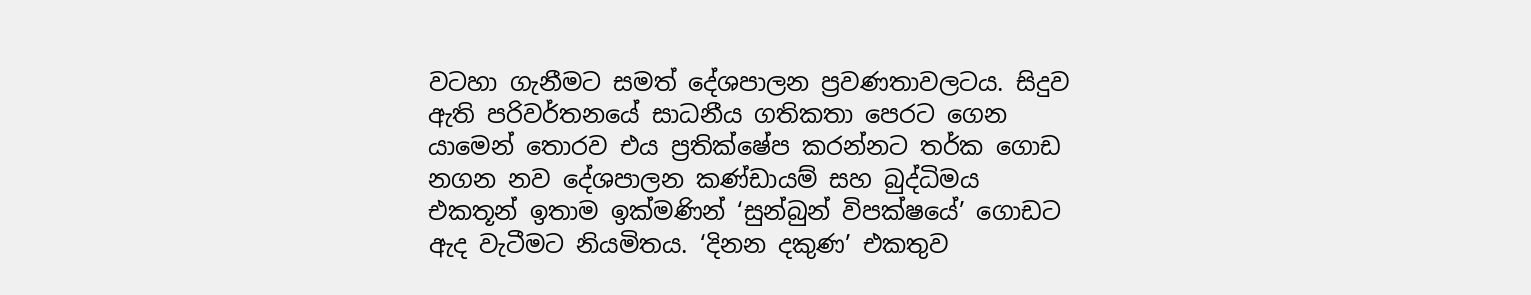වටහා ගැනීමට සමත් දේශපාලන ප්‍රවණතාවලටය. සිදුව ඇති පරිවර්තනයේ සාධනීය ගතිකතා පෙරට ගෙන යාමෙන් තොරව එය ප්‍රතික්ෂේප කරන්නට තර්ක ගොඩ නගන නව දේශපාලන කණ්ඩායම් සහ බුද්ධිමය එකතූන් ඉතාම ඉක්මණින් ‘සුන්බුන් විපක්ෂයේ’ ගොඩට ඇද වැටීමට නියමිතය. ‘දිනන දකුණ’ එකතුව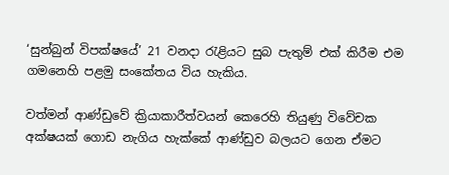‘සුන්බුන් විපක්ෂයේ’ 21 වනදා රැළියට සුබ පැතුම් එක් කිරීම එම ගමනෙහි පළමු සංකේතය විය හැකිය.

වත්මන් ආණ්ඩුවේ ක්‍රියාකාරීත්වයන් කෙරෙහි තියුණු විවේචක අක්ෂයක් ගොඩ නැගිය හැක්කේ ආණ්ඩුව බලයට ගෙන ඒමට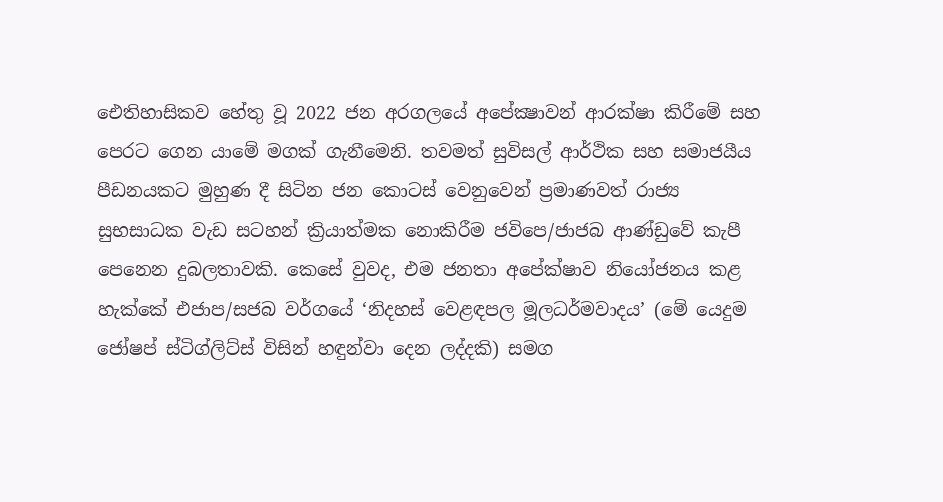ඓතිහාසිකව හේතු වූ 2022 ජන අරගලයේ අපේක්‍ෂාවන් ආරක්ෂා කිරීමේ සහ පෙරට ගෙන යාමේ මගක් ගැනීමෙනි. තවමත් සුවිසල් ආර්ථික සහ සමාජයීය පීඩනයකට මුහුණ දී සිටින ජන කොටස් වෙනුවෙන් ප්‍රමාණවත් රාජ්‍ය සුභසාධක වැඩ සටහන් ක්‍රියාත්මක නොකිරීම ජවිපෙ/ජාජබ ආණ්ඩුවේ කැපී පෙනෙන දුබලතාවකි. කෙසේ වුවද, එම ජනතා අපේක්ෂාව නියෝජනය කළ හැක්කේ එජාප/සජබ වර්ගයේ ‘නිදහස් වෙළඳපල මූලධර්මවාදය’ (මේ යෙදුම ජෝෂප් ස්ටිග්ලිට්ස් විසින් හඳුන්වා දෙන ලද්දකි) සමග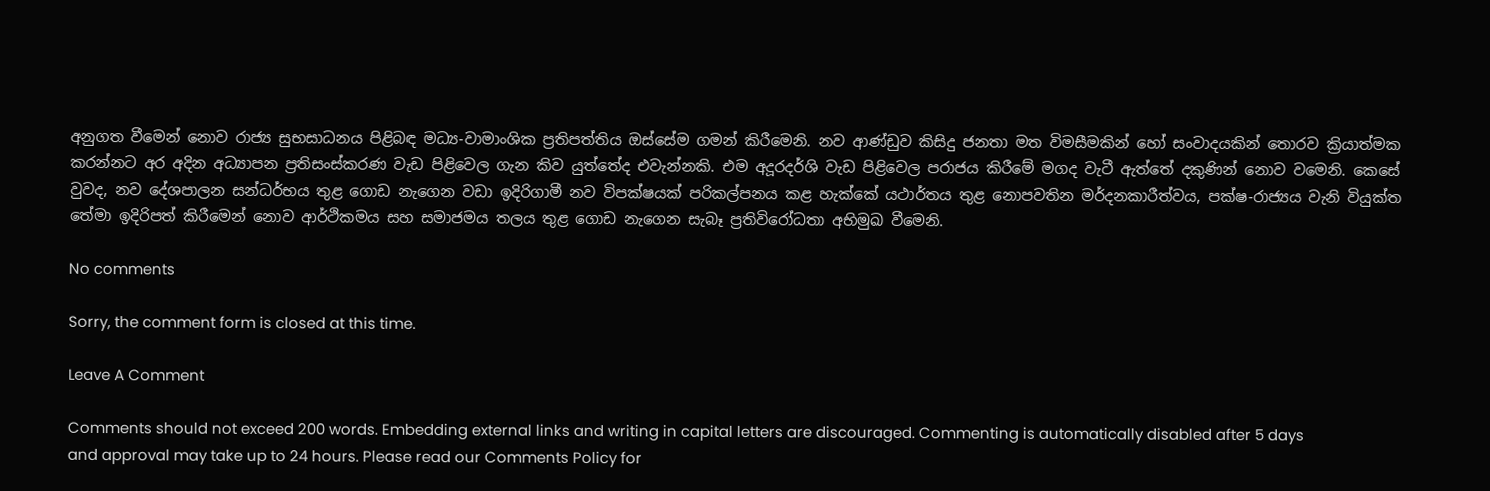අනුගත වීමෙන් නොව රාජ්‍ය සුභසාධනය පිළිබඳ මධ්‍ය-වාමාංශික ප්‍රතිපත්තිය ඔස්සේම ගමන් කිරීමෙනි. නව ආණ්ඩුව කිසිදු ජනතා මත විමසීමකින් හෝ සංවාදයකින් තොරව ක්‍රියාත්මක කරන්නට අර අදින අධ්‍යාපන ප්‍රතිසංස්කරණ වැඩ පිළිවෙල ගැන කිව යුත්තේද එවැන්නකි. එම අදූරදර්ශි වැඩ පිළිවෙල පරාජය කිරීමේ මගද වැටී ඇත්තේ දකුණින් නොව වමෙනි. කෙසේ වුවද, නව දේශපාලන සන්ධර්භය තුළ ගොඩ නැගෙන වඩා ඉදිරිගාමී නව විපක්ෂයක් පරිකල්පනය කළ හැක්කේ යථාර්තය තුළ නොපවතින මර්දනකාරීත්වය, පක්ෂ-රාජ්‍යය වැනි වියුක්ත තේමා ඉදිරිපත් කිරීමෙන් නොව ආර්ථිකමය සහ සමාජමය තලය තුළ ගොඩ නැගෙන සැබෑ ප්‍රතිවිරෝධතා අභිමුඛ වීමෙනි.

No comments

Sorry, the comment form is closed at this time.

Leave A Comment

Comments should not exceed 200 words. Embedding external links and writing in capital letters are discouraged. Commenting is automatically disabled after 5 days and approval may take up to 24 hours. Please read our Comments Policy for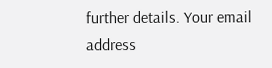further details. Your email address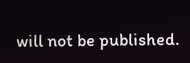will not be published.